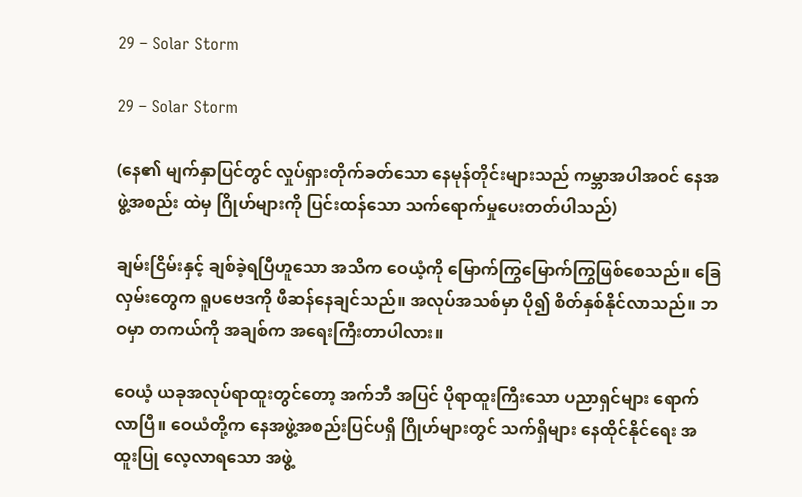29 – Solar Storm

29 – Solar Storm

(နေ၏ မျက်နှာပြင်တွင် လှုပ်ရှားတိုက်ခတ်သော နေမုန်တိုင်းများသည် ကမ္ဘာအပါအဝင် နေအဖွဲ့အစည်း ထဲမှ ဂြိုဟ်များကို ပြင်းထန်သော သက်ရောက်မှုပေးတတ်ပါသည်)

ချမ်းငြိမ်းနှင့် ချစ်ခဲ့ရပြီဟူသော အသိက ဝေယံ့ကို မြောက်ကြွမြောက်ကြွဖြစ်စေသည်။ ခြေလှမ်းတွေက ရူပဗေဒကို ဖီဆန်နေချင်သည်။ အလုပ်အသစ်မှာ ပို၍ စိတ်နှစ်နိုင်လာသည်။ ဘဝမှာ တကယ်ကို အချစ်က အရေးကြီးတာပါလား။

ဝေယံ့ ယခုအလုပ်ရာထူးတွင်တော့ အက်ဘီ အပြင် ပိုရာထူးကြီးသော ပညာရှင်များ ရောက်လာပြီ။ ဝေယံတို့က နေအဖွဲ့အစည်းပြင်ပရှိ ဂြိုဟ်များတွင် သက်ရှိများ နေထိုင်နိုင်ရေး အထူးပြု လေ့လာရသော အဖွဲ့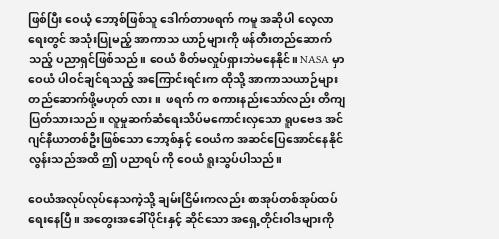ဖြစ်ပြီး ဝေယံ့ ဘော့စ်ဖြစ်သူ ဒေါက်တာဖရက် ကမူ အဆိုပါ လေ့လာရေးတွင် အသုံးပြုမည့် အာကာသ ယာဉ်များကို ဖန်တီးတည်ဆောက်သည့် ပညာရှင်ဖြစ်သည်။ ဝေယံ စိတ်မလှုပ်ရှားဘဲမနေနိုင်။ NASA မှာ ဝေယံ ပါဝင်ချင်ရသည့် အကြောင်းရင်းက ထိုသို့ အာကာသယာဉ်များ တည်ဆောက်ဖို့မဟုတ် လား။  ဖရက် က စကားနည်းသော်လည်း တိကျပြတ်သားသည်။ လူမှုဆက်ဆံရေးသိပ်မကောင်းလှသော ရူပဗေဒ အင်ဂျင်နီယာတစ်ဦးဖြစ်သော ဘော့စ်နှင့် ဝေယံက အဆင်ပြေအောင်နေနိုင်လွန်းသည်အထိ ဤ ပညာရပ် ကို ဝေယံ ရူးသွပ်ပါသည်။

ဝေယံအလုပ်လုပ်နေသကဲ့သို့ ချမ်းငြိမ်းကလည်း စာအုပ်တစ်အုပ်ထပ်ရေးနေပြီ။ အတွေးအခေါ်ပိုင်းနှင့် ဆိုင်သော အရှေ့တိုင်းဝါဒများကို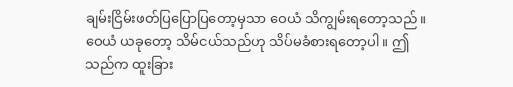ချမ်းငြိမ်းဖတ်ပြပြောပြတော့မှသာ ဝေယံ သိကျွမ်းရတော့သည်။ ဝေယံ ယခုတော့ သိမ်ငယ်သည်ဟု သိပ်မခံစားရတော့ပါ။ ဤသည်က ထူးခြား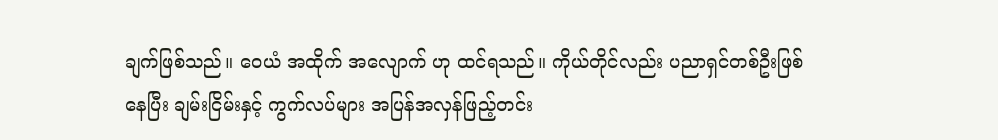ချက်ဖြစ်သည်။ ဝေယံ အထိုက် အလျောက် ဟု ထင်ရသည်။ ကိုယ်တိုင်လည်း ပညာရှင်တစ်ဦးဖြစ်နေပြီး ချမ်းငြိမ်းနှင့် ကွက်လပ်များ အပြန်အလှန်ဖြည့်တင်း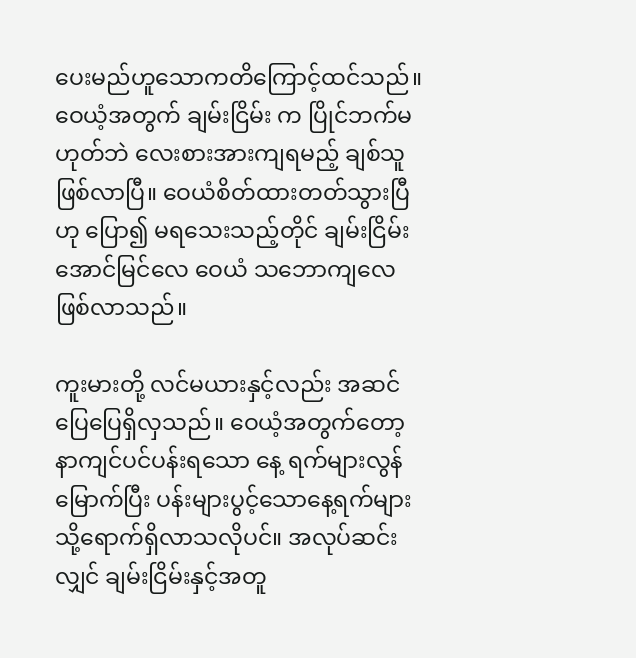ပေးမည်ဟူသောကတိကြောင့်ထင်သည်။ ဝေယံ့အတွက် ချမ်းငြိမ်း က ပြိုင်ဘက်မဟုတ်ဘဲ လေးစားအားကျရမည့် ချစ်သူ ဖြစ်လာပြီ။ ဝေယံစိတ်ထားတတ်သွားပြီဟု ပြော၍ မရသေးသည့်တိုင် ချမ်းငြိမ်းအောင်မြင်လေ ဝေယံ သဘောကျလေဖြစ်လာသည်။

ကူးမားတို့ လင်မယားနှင့်လည်း အဆင်ပြေပြေရှိလှသည်။ ဝေယံ့အတွက်တော့ နာကျင်ပင်ပန်းရသော နေ့ ရက်များလွန်မြောက်ပြီး ပန်းများပွင့်သောနေ့ရက်များသို့ရောက်ရှိလာသလိုပင်။ အလုပ်ဆင်းလျှင် ချမ်းငြိမ်းနှင့်အတူ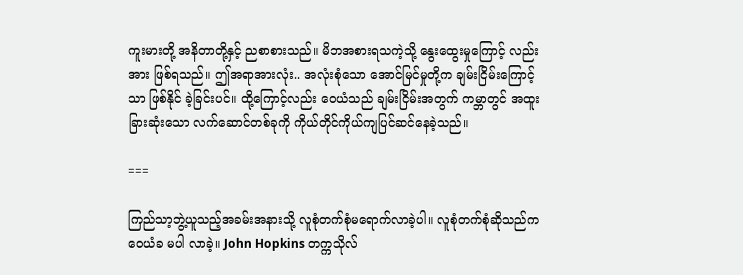ကူးမားတို့ အနိတာတို့နှင့် ညစာစားသည်။ မိဘအစားရသကဲ့သို့ နွေးထွေးမှုကြောင့် လည်း အား ဖြစ်ရသည်။ ဤအရာအားလုံး.. အလုံးစုံသော အောင်မြင်မှုတို့က ချမ်းငြိမ်းကြောင့်သာ ဖြစ်နိုင် ခဲ့ခြင်းပင်။ ထို့ကြောင့်လည်း ဝေယံသည် ချမ်းငြိမ်းအတွက် ကမ္ဘာတွင် အထူးခြားဆုံးသော လက်ဆောင်တစ်ခုကို ကိုယ်တိုင်ကိုယ်ကျပြင်ဆင်နေခဲ့သည်။

===

ကြည်သာ့ဘွဲ့ယူသည့်အခမ်းအနားသို့ လူစုံတက်စုံမရောက်လာခဲ့ပါ။ လူစုံတက်စုံဆိုသည်က ဝေယံခ မပါ လာခဲ့။ John Hopkins တက္ကသိုလ်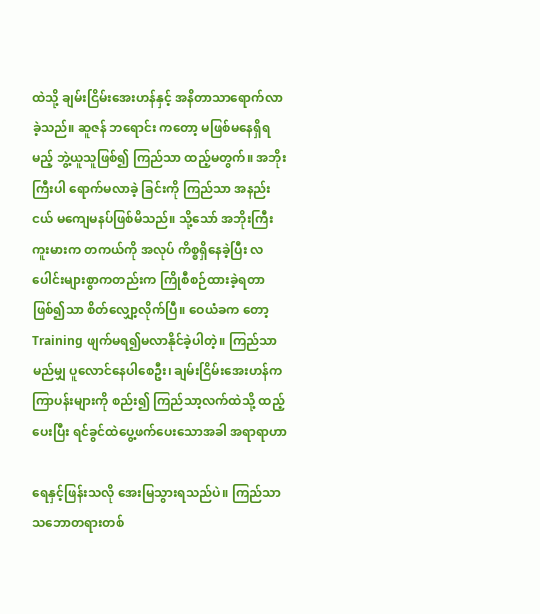ထဲသို့ ချမ်းငြိမ်းအေးဟန်နှင့် အနိတာသာရောက်လာခဲ့သည်။ ဆူဇန် ဘရောင်း ကတော့ မဖြစ်မနေရှိရမည့် ဘွဲ့ယူသူဖြစ်၍ ကြည်သာ ထည့်မတွက်။ အဘိုးကြီးပါ ရောက်မလာခဲ့ ခြင်းကို ကြည်သာ အနည်းငယ် မကျေမနပ်ဖြစ်မိသည်။ သို့သော် အဘိုးကြီးကူးမားက တကယ်ကို အလုပ် ကိစ္စရှိနေခဲ့ပြီး လပေါင်းများစွာကတည်းက ကြိုစီစဉ်ထားခဲ့ရတာဖြစ်၍သာ စိတ်လျှော့လိုက်ပြီ။ ဝေယံခက တော့ Training ဖျက်မရ၍မလာနိုင်ခဲ့ပါတဲ့။ ကြည်သာ မည်မျှ ပူလောင်နေပါစေဦး၊ ချမ်းငြိမ်းအေးဟန်က ကြာပန်းများကို စည်း၍ ကြည်သာ့လက်ထဲသို့ ထည့်ပေးပြီး ရင်ခွင်ထဲပွေ့ဖက်ပေးသောအခါ အရာရာဟာ

ရေနှင့်ဖြန်းသလို အေးမြသွားရသည်ပဲ။ ကြည်သာ သဘောတရားတစ်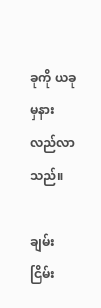ခုကို ယခုမှနားလည်လာသည်။

ချမ်းငြိမ်း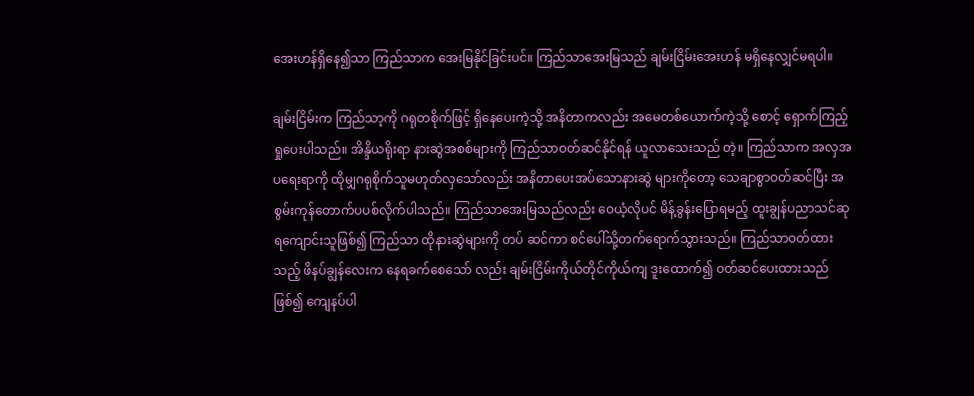အေးဟန်ရှိနေ၍သာ ကြည်သာက အေးမြနိုင်ခြင်းပင်။ ကြည်သာအေးမြသည် ချမ်းငြိမ်းအေးဟန် မရှိနေလျှင်မရပါ။

ချမ်းငြိမ်းက ကြည်သာ့ကို ဂရုတစိုက်ဖြင့် ရှိနေပေးကဲ့သို့ အနိတာကလည်း အမေတစ်ယောက်ကဲ့သို့ စောင့် ရှောက်ကြည့်ရှုပေးပါသည်။ အိန္ဒိယရိုးရာ နားဆွဲအစစ်များကို ကြည်သာဝတ်ဆင်နိုင်ရန် ယူလာသေးသည် တဲ့။ ကြည်သာက အလှအပရေးရာကို ထိုမျှဂရုစိုက်သူမဟုတ်လှသော်လည်း အနိတာပေးအပ်သောနားဆွဲ များကိုတော့ သေချာစွာဝတ်ဆင်ပြီး အစွမ်းကုန်တောက်ပပစ်လိုက်ပါသည်။ ကြည်သာအေးမြသည်လည်း ဝေယံ့လိုပင် မိန့်ခွန်းပြောရမည့် ထူးချွန်ပညာသင်ဆုရကျောင်းသူဖြစ်၍ ကြည်သာ ထိုနားဆွဲများကို တပ် ဆင်ကာ စင်ပေါ်သို့တက်ရောက်သွားသည်။ ကြည်သာဝတ်ထားသည့် ဖိနပ်ချွန်လေးက နေရခက်စေသော် လည်း ချမ်းငြိမ်းကိုယ်တိုင်ကိုယ်ကျ ဒူးထောက်၍ ဝတ်ဆင်ပေးထားသည်ဖြစ်၍ ကျေနပ်ပါ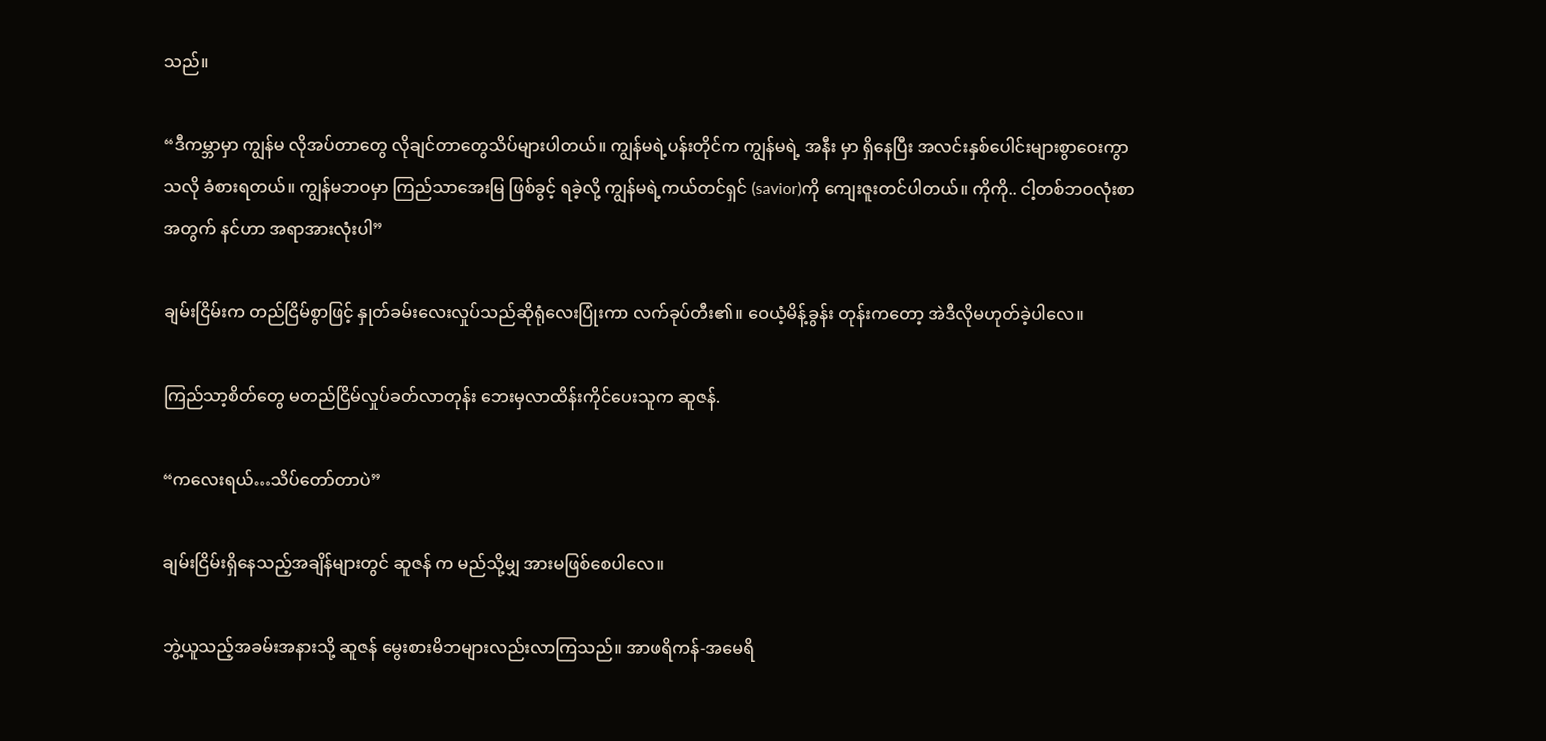သည်။

“ဒီကမ္ဘာမှာ ကျွန်မ လိုအပ်တာတွေ လိုချင်တာတွေသိပ်များပါတယ်။ ကျွန်မရဲ့ပန်းတိုင်က ကျွန်မရဲ့ အနီး မှာ ရှိနေပြီး အလင်းနှစ်ပေါင်းများစွာဝေးကွာသလို ခံစားရတယ်။ ကျွန်မဘဝမှာ ကြည်သာအေးမြ ဖြစ်ခွင့် ရခဲ့လို့ ကျွန်မရဲ့ကယ်တင်ရှင် (savior)ကို ကျေးဇူးတင်ပါတယ်။ ကိုကို.. ငါ့တစ်ဘဝလုံးစာအတွက် နင်ဟာ အရာအားလုံးပါ”

ချမ်းငြိမ်းက တည်ငြိမ်စွာဖြင့် နှုတ်ခမ်းလေးလှုပ်သည်ဆိုရုံလေးပြုံးကာ လက်ခုပ်တီး၏။ ဝေယံ့မိန့်ခွန်း တုန်းကတော့ အဲဒီလိုမဟုတ်ခဲ့ပါလေ။

ကြည်သာ့စိတ်တွေ မတည်ငြိမ်လှုပ်ခတ်လာတုန်း ဘေးမှလာထိန်းကိုင်ပေးသူက ဆူဇန်.

“ကလေးရယ်…သိပ်တော်တာပဲ”

ချမ်းငြိမ်းရှိနေသည့်အချိန်များတွင် ဆူဇန် က မည်သို့မျှ အားမဖြစ်စေပါလေ။

ဘွဲ့ယူသည့်အခမ်းအနားသို့ ဆူဇန် မွေးစားမိဘများလည်းလာကြသည်။ အာဖရိကန်-အမေရိ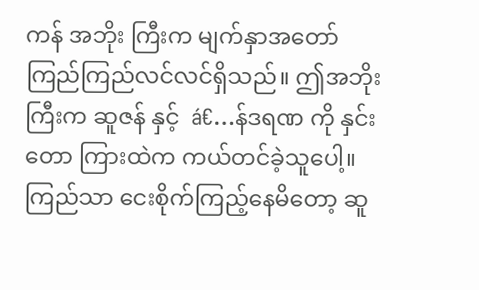ကန် အဘိုး ကြီးက မျက်နှာအတော်ကြည်ကြည်လင်လင်ရှိသည်။ ဤအဘိုးကြီးက ဆူဇန် နှင့်  á€…န်ဒရဏ ကို နှင်းတော ကြားထဲက ကယ်တင်ခဲ့သူပေါ့။ ကြည်သာ ငေးစိုက်ကြည့်နေမိတော့ ဆူ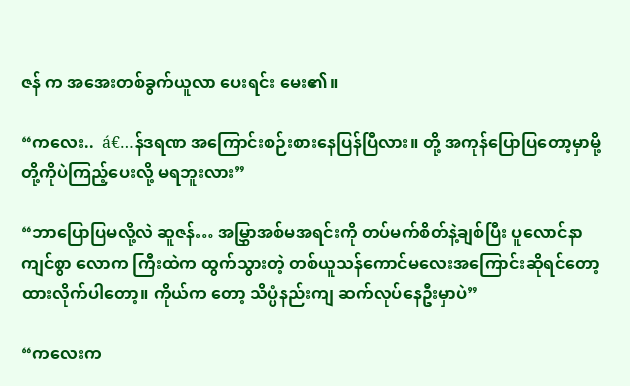ဇန် က အအေးတစ်ခွက်ယူလာ ပေးရင်း မေး၏။

“ကလေး..  á€…န်ဒရဏ အကြောင်းစဉ်းစားနေပြန်ပြီလား။ တို့ အကုန်ပြောပြတော့မှာမို့ တို့ကိုပဲကြည့်ပေးလို့ မရဘူးလား”

“ဘာပြောပြမလို့လဲ ဆူဇန်… အမြွှာအစ်မအရင်းကို တပ်မက်စိတ်နဲ့ချစ်ပြီး ပူလောင်နာကျင်စွာ လောက ကြီးထဲက ထွက်သွားတဲ့ တစ်ယူသန်ကောင်မလေးအကြောင်းဆိုရင်တော့ ထားလိုက်ပါတော့။ ကိုယ်က တော့ သိပ္ပံနည်းကျ ဆက်လုပ်နေဦးမှာပဲ”

“ကလေးက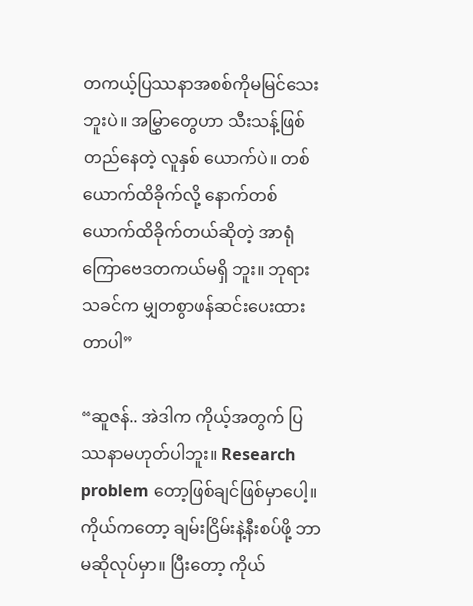တကယ့်ပြဿနာအစစ်ကိုမမြင်သေးဘူးပဲ။ အမြွှာတွေဟာ သီးသန့်ဖြစ်တည်နေတဲ့ လူနှစ် ယောက်ပဲ။ တစ်ယောက်ထိခိုက်လို့ နောက်တစ်ယောက်ထိခိုက်တယ်ဆိုတဲ့ အာရုံကြောဗေဒတကယ်မရှိ ဘူး။ ဘုရားသခင်က မျှတစွာဖန်ဆင်းပေးထားတာပါ”

“ဆူဇန်.. အဲဒါက ကိုယ့်အတွက် ပြဿနာမဟုတ်ပါဘူး။ Research problem တော့ဖြစ်ချင်ဖြစ်မှာပေါ့။ ကိုယ်ကတော့ ချမ်းငြိမ်းနဲ့နီးစပ်ဖို့ ဘာမဆိုလုပ်မှာ။ ပြီးတော့ ကိုယ်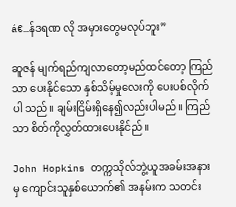á€…န်ဒရဏ လို အမှားတွေမလုပ်ဘူး”

ဆူဇန် မျက်ရည်ကျလာတော့မည်ထင်တော့ ကြည်သာ ပေးနိုင်သော နှစ်သိမ့်မှုလေးကို ပေးပစ်လိုက်ပါ သည်။ ချမ်းငြိမ်းရှိနေ၍လည်းပါမည်။ ကြည်သာ စိတ်ကိုလွှတ်ထားပေးနိုင်ည်။

John Hopkins တက္ကသိုလ်ဘွဲ့ယူအခမ်းအနားမှ ကျောင်းသူနှစ်ယောက်၏ အနမ်းက သတင်း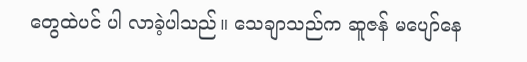တွေထဲပင် ပါ လာခဲ့ပါသည်။ သေချာသည်က ဆူဇန် မပျော်နေ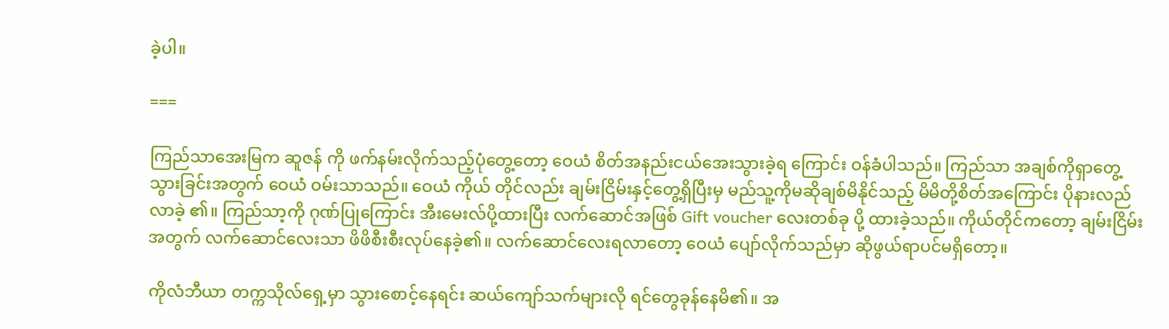ခဲ့ပါ။

===

ကြည်သာအေးမြက ဆူဇန် ကို ဖက်နမ်းလိုက်သည့်ပုံတွေ့တော့ ဝေယံ စိတ်အနည်းငယ်အေးသွားခဲ့ရ ကြောင်း ဝန်ခံပါသည်။ ကြည်သာ အချစ်ကိုရှာတွေ့သွားခြင်းအတွက် ဝေယံ ဝမ်းသာသည်။ ဝေယံ ကိုယ် တိုင်လည်း ချမ်းငြိမ်းနှင့်တွေ့ရှိပြီးမှ မည်သူ့ကိုမဆိုချစ်မိနိုင်သည့် မိမိတို့စိတ်အကြောင်း ပိုနားလည်လာခဲ့ ၏။ ကြည်သာ့ကို ဂုဏ်ပြုကြောင်း အီးမေးလ်ပို့ထားပြီး လက်ဆောင်အဖြစ် Gift voucher လေးတစ်ခု ပို့ ထားခဲ့သည်။ ကိုယ်တိုင်ကတော့ ချမ်းငြိမ်းအတွက် လက်ဆောင်လေးသာ ဖိဖိစီးစီးလုပ်နေခဲ့၏။ လက်ဆောင်လေးရလာတော့ ဝေယံ ပျော်လိုက်သည်မှာ ဆိုဖွယ်ရာပင်မရှိတော့။

ကိုလံဘီယာ တက္ကသိုလ်ရှေ့မှာ သွားစောင့်နေရင်း ဆယ်ကျော်သက်များလို ရင်တွေခုန်နေမိ၏။ အ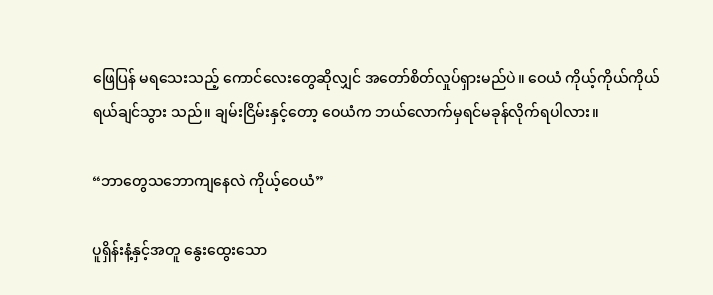ဖြေပြန် မရသေးသည့် ကောင်လေးတွေဆိုလျှင် အတော်စိတ်လှုပ်ရှားမည်ပဲ။ ဝေယံ ကိုယ့်ကိုယ်ကိုယ် ရယ်ချင်သွား သည်။ ချမ်းငြိမ်းနှင့်တော့ ဝေယံက ဘယ်လောက်မှရင်မခုန်လိုက်ရပါလား။

“ဘာတွေသဘောကျနေလဲ ကိုယ့်ဝေယံ”

ပူရှိန်းနံ့နှင့်အတူ နွေးထွေးသော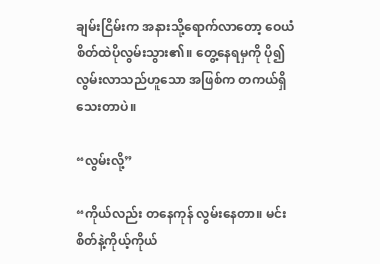ချမ်းငြိမ်းက အနားသို့ရောက်လာတော့ ဝေယံ စိတ်ထဲပိုလွမ်းသွား၏။ တွေ့နေရမှကို ပို၍ လွမ်းလာသည်ဟူသော အဖြစ်က တကယ်ရှိသေးတာပဲ။

“လွမ်းလို့”

“ကိုယ်လည်း တနေကုန် လွမ်းနေတာ။ မင်းစိတ်နဲ့ကိုယ့်ကိုယ်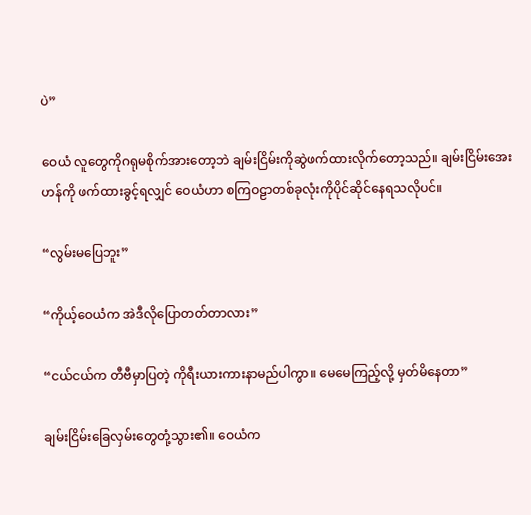ပဲ”

ဝေယံ လူတွေကိုဂရုမစိုက်အားတော့ဘဲ ချမ်းငြိမ်းကိုဆွဲဖက်ထားလိုက်တော့သည်။ ချမ်းငြိမ်းအေးဟန်ကို ဖက်ထားခွင့်ရလျှင် ဝေယံဟာ စကြဝဠာတစ်ခုလုံးကိုပိုင်ဆိုင်နေရသလိုပင်။

“လွမ်းမပြေဘူး”

“ကိုယ့်ဝေယံက အဲဒီလိုပြောတတ်တာလား”

“ငယ်ငယ်က တီဗီမှာပြတဲ့ ကိုရီးယားကားနာမည်ပါကွာ။ မေမေကြည့်လို့ မှတ်မိနေတာ”

ချမ်းငြိမ်းခြေလှမ်းတွေတုံ့သွား၏။ ဝေယံက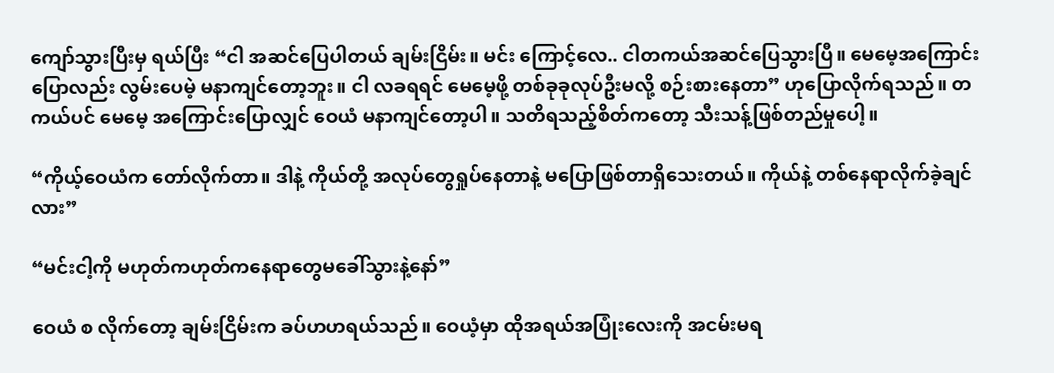ကျော်သွားပြီးမှ ရယ်ပြီး “ငါ အဆင်ပြေပါတယ် ချမ်းငြိမ်း။ မင်း ကြောင့်လေ.. ငါတကယ်အဆင်ပြေသွားပြီ။ မေမေ့အကြောင်းပြောလည်း လွမ်းပေမဲ့ မနာကျင်တော့ဘူး။ ငါ လခရရင် မေမေ့ဖို့ တစ်ခုခုလုပ်ဦးမလို့ စဉ်းစားနေတာ” ဟုပြောလိုက်ရသည်။ တကယ်ပင် မေမေ့ အကြောင်းပြောလျှင် ဝေယံ မနာကျင်တော့ပါ။ သတိရသည့်စိတ်ကတော့ သီးသန့်ဖြစ်တည်မှုပေါ့။

“ကိုယ့်ဝေယံက တော်လိုက်တာ။ ဒါနဲ့ ကိုယ်တို့ အလုပ်တွေရှုပ်နေတာနဲ့ မပြောဖြစ်တာရှိသေးတယ်။ ကိုယ်နဲ့ တစ်နေရာလိုက်ခဲ့ချင်လား”

“မင်းငါ့ကို မဟုတ်ကဟုတ်ကနေရာတွေမခေါ်သွားနဲ့နော်”

ဝေယံ စ လိုက်တော့ ချမ်းငြိမ်းက ခပ်ဟဟရယ်သည်။ ဝေယံ့မှာ ထိုအရယ်အပြုံးလေးကို အငမ်းမရ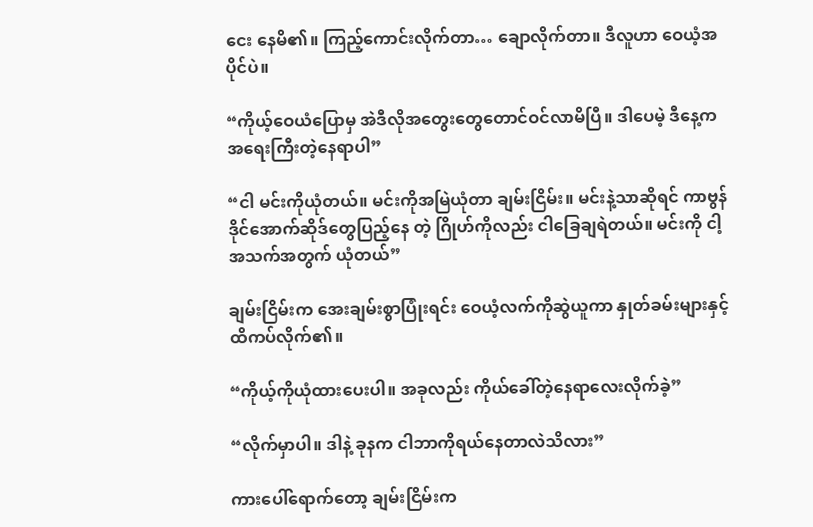ငေး နေမိ၏။ ကြည့်ကောင်းလိုက်တာ… ချောလိုက်တာ။ ဒီလူဟာ ဝေယံ့အပိုင်ပဲ။

“ကိုယ့်ဝေယံပြောမှ အဲဒီလိုအတွေးတွေတောင်ဝင်လာမိပြီ။ ဒါပေမဲ့ ဒီနေ့က အရေးကြီးတဲ့နေရာပါ”

“ငါ မင်းကိုယုံတယ်။ မင်းကိုအမြဲယုံတာ ချမ်းငြိမ်း။ မင်းနဲ့သာဆိုရင် ကာဗွန်ဒိုင်အောက်ဆိုဒ်တွေပြည့်နေ တဲ့ ဂြိုဟ်ကိုလည်း ငါခြေချရဲတယ်။ မင်းကို ငါ့အသက်အတွက် ယုံတယ်”

ချမ်းငြိမ်းက အေးချမ်းစွာပြုံးရင်း ဝေယံ့လက်ကိုဆွဲယူကာ နှုတ်ခမ်းများနှင့်ထိကပ်လိုက်၏။

“ကိုယ့်ကိုယုံထားပေးပါ။ အခုလည်း ကိုယ်ခေါ်တဲ့နေရာလေးလိုက်ခဲ့”

“လိုက်မှာပါ။ ဒါနဲ့ ခုနက ငါဘာကိုရယ်နေတာလဲသိလား”

ကားပေါ်ရောက်တော့ ချမ်းငြိမ်းက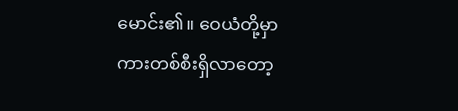မောင်း၏။ ဝေယံတို့မှာ ကားတစ်စီးရှိလာတော့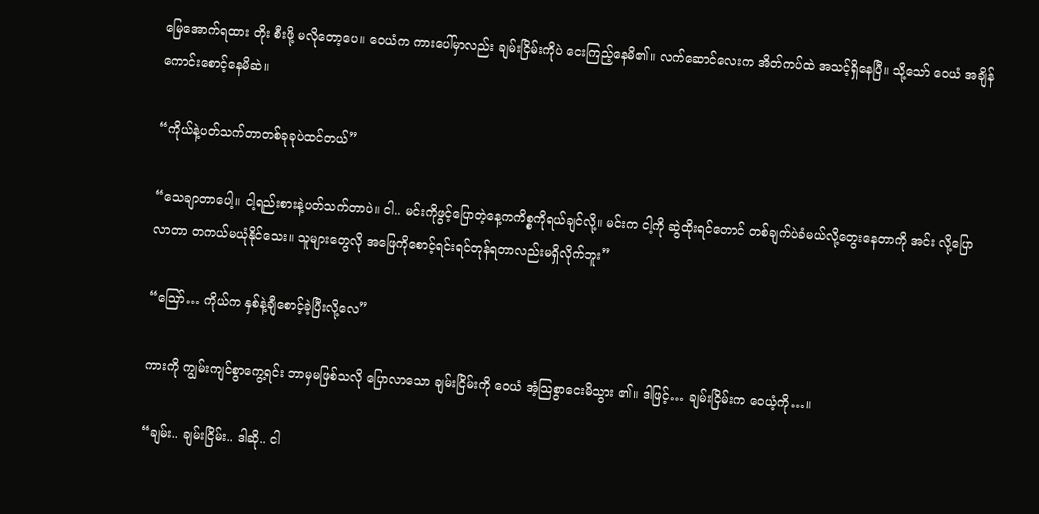မြေအောက်ရထား တိုး စီးဖို့ မလိုတော့ပေ။ ဝေယံက ကားပေါ်မှာလည်း ချမ်းငြိမ်းကိုပဲ ငေးကြည့်နေမိ၏။ လက်ဆောင်လေးက အိတ်ကပ်ထဲ အသင့်ရှိနေပြီ။ သို့သော် ဝေယံ အချိန်ကောင်းစောင့်နေမိဆဲ။

“ကိုယ်နဲ့ပတ်သက်တာတစ်ခုခုပဲထင်တယ်”

“သေချာတာပေါ့။ ငါ့ရည်းစားနဲ့ပတ်သက်တာပဲ။ ငါ.. မင်းကိုဖွင့်ပြောတဲ့နေ့ကကိစ္စကိုရယ်ချင်လို့။ မင်းက ငါ့ကို ဆွဲထိုးရင်တောင် တစ်ချက်ပဲခံမယ်လို့တွေးနေတာကို အင်း လို့ပြောလာတာ တကယ်မယုံနိုင်သေး။ သူများတွေလို အဖြေကိုစောင့်ရင်းရင်တုန်ရတာလည်းမရှိလိုက်ဘူး”

“ဪ… ကိုယ်က နှစ်နဲ့ချီစောင့်ခဲ့ပြီးလို့လေ”

ကားကို ကျွမ်းကျင်စွာကွေ့ရင်း ဘာမှမဖြစ်သလို ပြောလာသော ချမ်းငြိမ်းကို ဝေယံ အံ့သြစွာငေးမိသွား ၏။ ဒါဖြင့်… ချမ်းငြိမ်းက ဝေယံ့ကို…။

“ချမ်း.. ချမ်းငြိမ်း.. ဒါဆို.. ငါ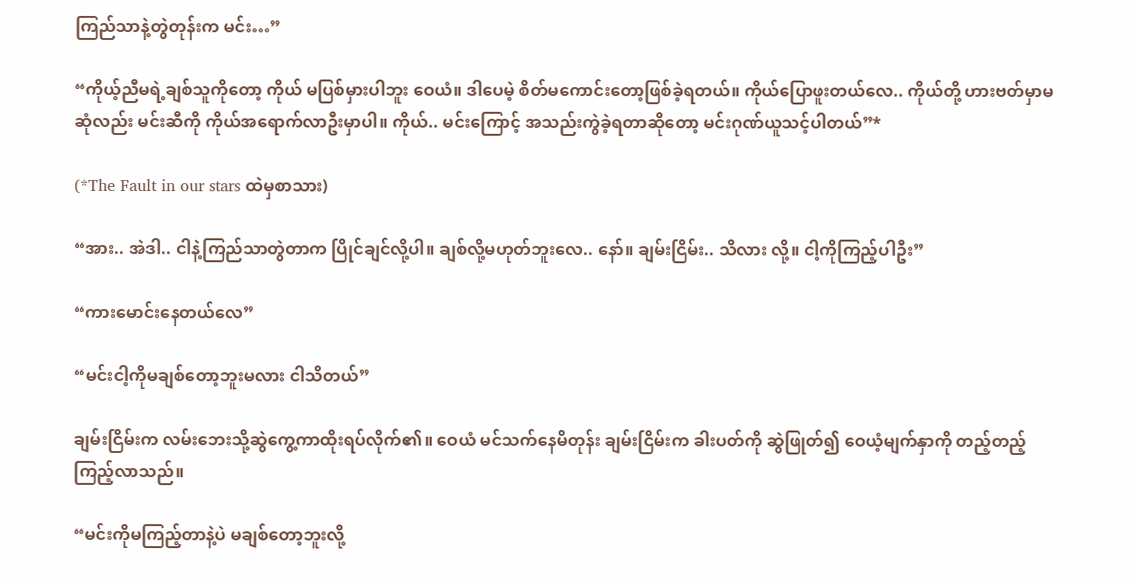ကြည်သာနဲ့တွဲတုန်းက မင်း…”

“ကိုယ့်ညီမရဲ့ချစ်သူကိုတော့ ကိုယ် မပြစ်မှားပါဘူး ဝေယံ။ ဒါပေမဲ့ စိတ်မကောင်းတော့ဖြစ်ခဲ့ရတယ်။ ကိုယ်ပြောဖူးတယ်လေ.. ကိုယ်တို့ ဟားဗတ်မှာမဆုံလည်း မင်းဆီကို ကိုယ်အရောက်လာဦးမှာပါ။ ကိုယ်.. မင်းကြောင့် အသည်းကွဲခဲ့ရတာဆိုတော့ မင်းဂုဏ်ယူသင့်ပါတယ်”*

(*The Fault in our stars ထဲမှစာသား)

“အား.. အဲဒါ.. ငါနဲ့ကြည်သာတွဲတာက ပြိုင်ချင်လို့ပါ။ ချစ်လို့မဟုတ်ဘူးလေ.. နော်။ ချမ်းငြိမ်း.. သိလား လို့။ ငါ့ကိုကြည့်ပါဦး”

“ကားမောင်းနေတယ်လေ”

“မင်းငါ့ကိုမချစ်တော့ဘူးမလား ငါသိတယ်”

ချမ်းငြိမ်းက လမ်းဘေးသို့ဆွဲကွေ့ကာထိုးရပ်လိုက်၏။ ဝေယံ မင်သက်နေမိတုန်း ချမ်းငြိမ်းက ခါးပတ်ကို ဆွဲဖြုတ်၍ ဝေယံ့မျက်နှာကို တည့်တည့်ကြည့်လာသည်။

“မင်းကိုမကြည့်တာနဲ့ပဲ မချစ်တော့ဘူးလို့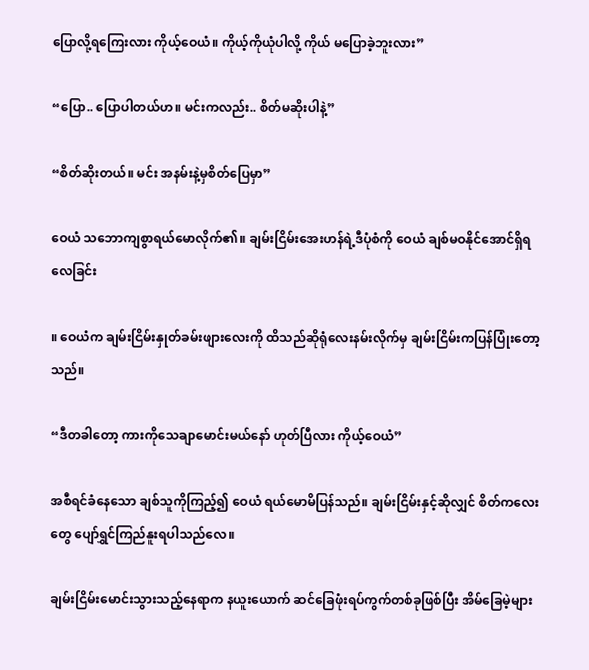ပြောလို့ရကြေးလား ကိုယ့်ဝေယံ။ ကိုယ့်ကိုယုံပါလို့ ကိုယ် မပြောခဲ့ဘူးလား”

“ပြော.. ပြောပါတယ်ဟ။ မင်းကလည်း.. စိတ်မဆိုးပါနဲ့”

“စိတ်ဆိုးတယ်။ မင်း အနမ်းနဲ့မှစိတ်ပြေမှာ”

ဝေယံ သဘောကျစွာရယ်မောလိုက်၏။ ချမ်းငြိမ်းအေးဟန်ရဲ့ဒီပုံစံကို ဝေယံ ချစ်မဝနိုင်အောင်ရှိရလေခြင်း

။ ဝေယံက ချမ်းငြိမ်းနှုတ်ခမ်းဖျားလေးကို ထိသည်ဆိုရုံလေးနမ်းလိုက်မှ ချမ်းငြိမ်းကပြန်ပြုံးတော့သည်။

“ဒီတခါတော့ ကားကိုသေချာမောင်းမယ်နော် ဟုတ်ပြီလား ကိုယ့်ဝေယံ”

အစီရင်ခံနေသော ချစ်သူကိုကြည့်၍ ဝေယံ ရယ်မောမိပြန်သည်။ ချမ်းငြိမ်းနှင့်ဆိုလျှင် စိတ်ကလေးတွေ ပျော်ရွှင်ကြည်နူးရပါသည်လေ။

ချမ်းငြိမ်းမောင်းသွားသည့်နေရာက နယူးယောက် ဆင်ခြေဖုံးရပ်ကွက်တစ်ခုဖြစ်ပြီး အိမ်ခြေမဲ့များ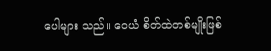ပေါများ သည်။ ဝေယံ စိတ်ထဲတစ်မျိုးဖြစ်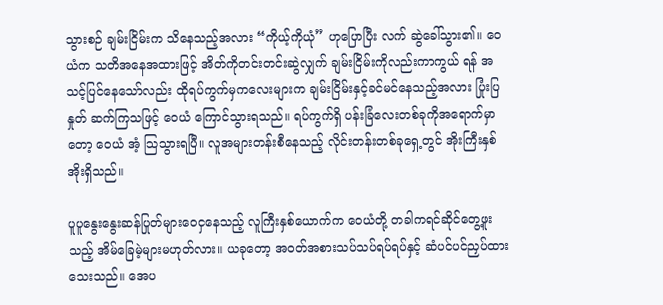သွားစဉ် ချမ်းငြိမ်းက သိနေသည့်အလား “ကိုယ့်ကိုယုံ” ဟုပြောပြီး လက် ဆွဲခေါ်သွား၏။ ဝေယံက သတိအနေအထားဖြင့် အိတ်ကိုတင်းတင်းဆွဲလျှက် ချမ်းငြိမ်းကိုလည်းကာကွယ် ရန် အသင့်ပြင်နေသော်လည်း ထိုရပ်ကွက်မှကလေးများက ချမ်းငြိမ်းနှင့်ခင်မင်နေသည့်အလား ပြုံးပြ နှုတ် ဆက်ကြသဖြင့် ဝေယံ ကြောင်သွားရသည်။ ရပ်ကွက်ရှိ ပန်းခြံလေးတစ်ခုကိုအရောက်မှာတော့ ဝေယံ အံ့ သြသွားရပြီ။ လူအများတန်းစီနေသည့် လိုင်းတန်းတစ်ခုရှေ့တွင် အိုးကြီးနှစ်အိုးရှိသည်။

ပူပူနွေးနွေးဆန်ပြုတ်များဝေငှနေသည့် လူကြီးနှစ်ယောက်က ဝေယံတို့ တခါကရင်ဆိုင်တွေ့ဖူးသည့် အိမ်ခြေမဲ့များမဟုတ်လား။ ယခုတော့ အဝတ်အစားသပ်သပ်ရပ်ရပ်နှင့် ဆံပင်ပင်ညှပ်ထားသေးသည်။ အေပ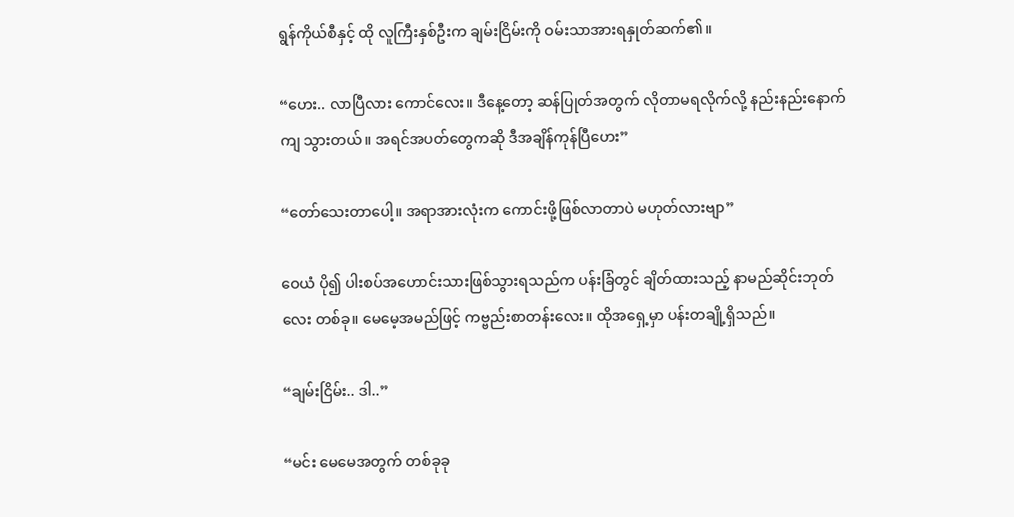ရွန်ကိုယ်စီနှင့် ထို လူကြီးနှစ်ဦးက ချမ်းငြိမ်းကို ဝမ်းသာအားရနှုတ်ဆက်၏။

“ဟေး.. လာပြီလား ကောင်လေး။ ဒီနေ့တော့ ဆန်ပြုတ်အတွက် လိုတာမရလိုက်လို့ နည်းနည်းနောက်ကျ သွားတယ်။ အရင်အပတ်တွေကဆို ဒီအချိန်ကုန်ပြီဟေး”

“တော်သေးတာပေါ့။ အရာအားလုံးက ကောင်းဖို့ဖြစ်လာတာပဲ မဟုတ်လားဗျာ”

ဝေယံ ပို၍ ပါးစပ်အဟောင်းသားဖြစ်သွားရသည်က ပန်းခြံတွင် ချိတ်ထားသည့် နာမည်ဆိုင်းဘုတ်လေး တစ်ခု။ မေမေ့အမည်ဖြင့် ကဗ္ဗည်းစာတန်းလေး။ ထိုအရှေ့မှာ ပန်းတချို့ရှိသည်။

“ချမ်းငြိမ်း.. ဒါ..”

“မင်း မေမေအတွက် တစ်ခုခု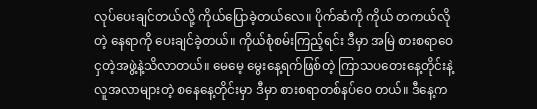လုပ်ပေးချင်တယ်လို့ ကိုယ်ပြောခဲ့တယ်လေ။ ပိုက်ဆံကို ကိုယ် တကယ်လိုတဲ့ နေရာကို ပေးချင်ခဲ့တယ်။ ကိုယ်စုံစမ်းကြည့်ရင်း ဒီမှာ အမြဲ စားစရာဝေငှတဲ့အဖွဲ့နဲ့သိလာတယ်။ မေမေ့ မွေးနေ့ရက်ဖြစ်တဲ့ ကြာသပတေးနေ့တိုင်းနဲ့ လူအလာများတဲ့ စနေနေ့တိုင်းမှာ ဒီမှာ စားစရာတစ်နပ်ဝေ တယ်။ ဒီနေ့က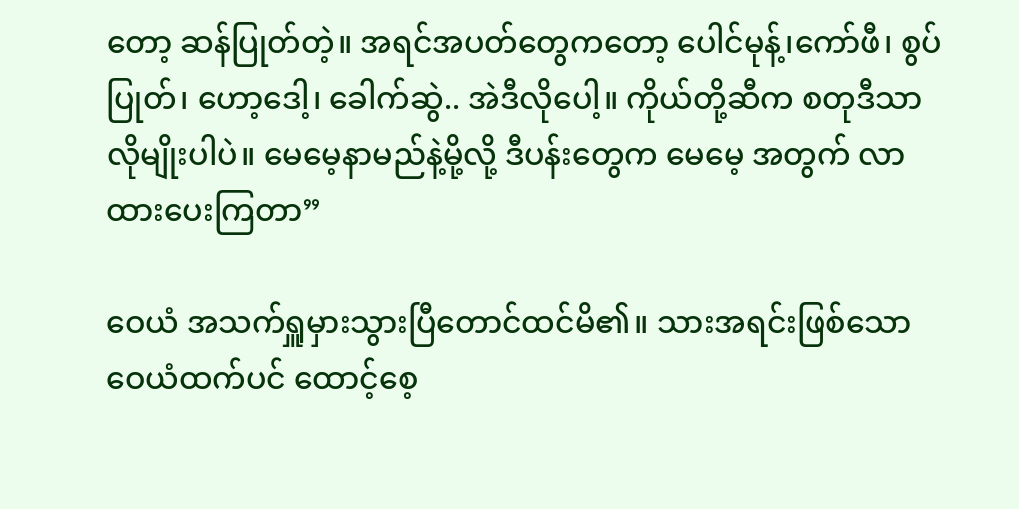တော့ ဆန်ပြုတ်တဲ့။ အရင်အပတ်တွေကတော့ ပေါင်မုန့်၊ကော်ဖီ၊ စွပ်ပြုတ်၊ ဟော့ဒေါ့၊ ခေါက်ဆွဲ.. အဲဒီလိုပေါ့။ ကိုယ်တို့ဆီက စတုဒီသာလိုမျိုးပါပဲ။ မေမေ့နာမည်နဲ့မို့လို့ ဒီပန်းတွေက မေမေ့ အတွက် လာထားပေးကြတာ”

ဝေယံ အသက်ရှူမှားသွားပြီတောင်ထင်မိ၏။ သားအရင်းဖြစ်သော ဝေယံထက်ပင် ထောင့်စေ့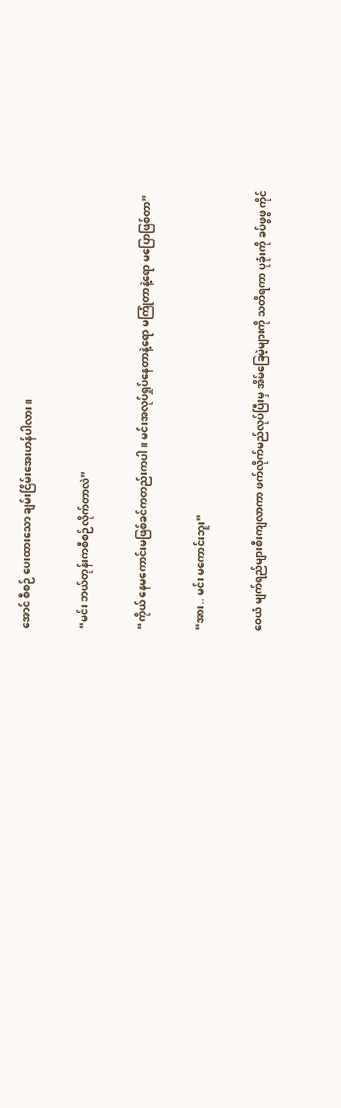အောင် စီစဉ် ပေးထားသော ချမ်းငြိမ်းအေးဟန်ပါလား။

“မင်း ဘယ်တုန်းကစီစဉ်လိုက်တာလဲ”

“ကိုယ် နေမကောင်းမဖြစ်ခင်ကတည်းကပါ။ မင်းအလုပ်ရှုပ်နေတာနဲ့ရော မကြုံတာနဲ့ရော မပြောဖြစ်တာ”

“အား.. မင်း မကောင်းဘူး”

ဝေယံ မျက်ရည်များစီးကျလာကာ ဖက်လိုက်မည်လုပ်ပြီးမှ အိမ်ခြေမဲ့များကို သတိရကာ ပုခုံးကို ခပ်ဖွဖွ ကိုင်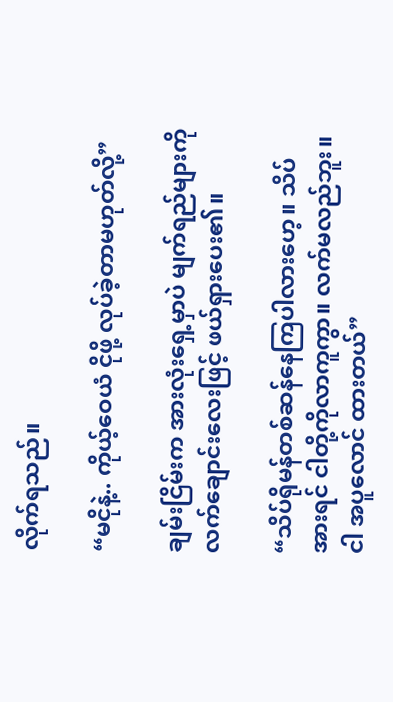လိုက်ရသည်။

“မငိုနဲ့.. ကိုယ့်ဝေယံ ငိုဖို့ လုပ်ခဲ့တာမဟုတ်လို့”

ချမ်းငြိမ်းက အားလုံးရှေ့မှာပဲ မျက်ရည်များကိုလက်ချောင်းလေးဖြင့် ဖယ်ရှားပေး၏။

“သိပ်ရိုမန်တစ်ဆန်နေကြပါလားဟေ့။ သိပ်အားရင် ငါတို့ကိုလာကူကွာ။ လက်မလည်ဘူး။ ငါ အပူလောင် ထားတယ်”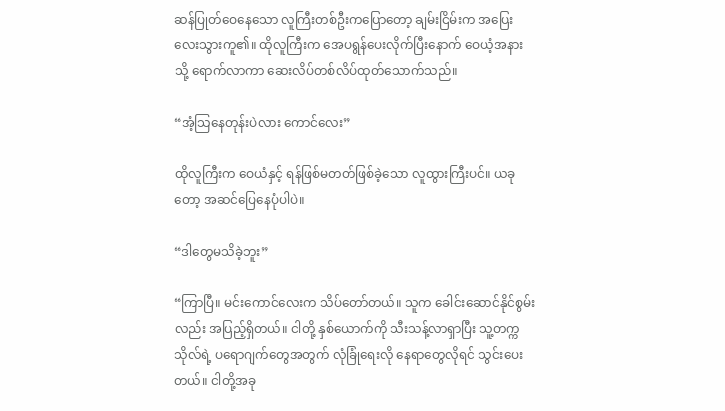ဆန်ပြုတ်ဝေနေသော လူကြီးတစ်ဦးကပြောတော့ ချမ်းငြိမ်းက အပြေးလေးသွားကူ၏။ ထိုလူကြီးက အေပရွန်ပေးလိုက်ပြီးနောက် ဝေယံ့အနားသို့ ရောက်လာကာ ဆေးလိပ်တစ်လိပ်ထုတ်သောက်သည်။

“အံ့သြနေတုန်းပဲလား ကောင်လေး”

ထိုလူကြီးက ဝေယံနှင့် ရန်ဖြစ်မတတ်ဖြစ်ခဲ့သော လူထွားကြီးပင်။ ယခုတော့ အဆင်ပြေနေပုံပါပဲ။

“ဒါတွေမသိခဲ့ဘူး”

“ကြာပြီ။ မင်းကောင်လေးက သိပ်တော်တယ်။ သူက ခေါင်းဆောင်နိုင်စွမ်းလည်း အပြည့်ရှိတယ်။ ငါတို့ နှစ်ယောက်ကို သီးသန့်လာရှာပြီး သူ့တက္ကသိုလ်ရဲ့ ပရောဂျက်တွေအတွက် လုံခြုံရေးလို နေရာတွေလိုရင် သွင်းပေးတယ်။ ငါတို့အခု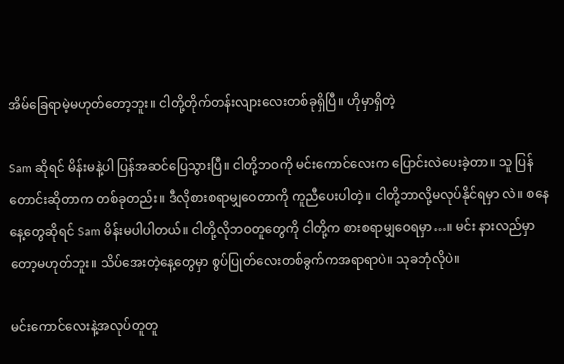အိမ်ခြေရာမဲ့မဟုတ်တော့ဘူး။ ငါတို့တိုက်တန်းလျားလေးတစ်ခုရှိပြီ။ ဟိုမှာရှိတဲ့

Sam ဆိုရင် မိန်းမနဲ့ပါ ပြန်အဆင်ပြေသွားပြီ။ ငါတို့ဘဝကို မင်းကောင်လေးက ပြောင်းလဲပေးခဲ့တာ။ သူ ပြန်တောင်းဆိုတာက တစ်ခုတည်း။ ဒီလိုစားစရာမျှဝေတာကို ကူညီပေးပါတဲ့။ ငါတို့ဘာလို့မလုပ်နိုင်ရမှာ လဲ။ စနေနေ့တွေဆိုရင် Sam မိန်းမပါပါတယ်။ ငါတို့လိုဘဝတူတွေကို ငါတို့က စားစရာမျှဝေရမှာ…။ မင်း နားလည်မှာတော့မဟုတ်ဘူး။ သိပ်အေးတဲ့နေ့တွေမှာ စွပ်ပြုတ်လေးတစ်ခွက်ကအရာရာပဲ။ သုခဘုံလိုပဲ။

မင်းကောင်လေးနဲ့အလုပ်တူတူ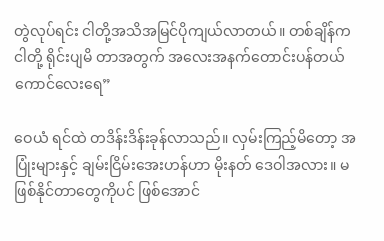တွဲလုပ်ရင်း ငါတို့အသိအမြင်ပိုကျယ်လာတယ်။ တစ်ချိန်က ငါတို့ ရိုင်းပျမိ တာအတွက် အလေးအနက်တောင်းပန်တယ် ကောင်လေးရေ”

ဝေယံ ရင်ထဲ တဒိန်းဒိန်းခုန်လာသည်။ လှမ်းကြည့်မိတော့ အပြုံးများနှင့် ချမ်းငြိမ်းအေးဟန်ဟာ မိုးနတ် ဒေဝါအလား။ မဖြစ်နိုင်တာတွေကိုပင် ဖြစ်အောင်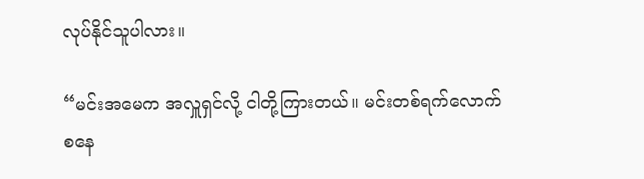လုပ်နိုင်သူပါလား။

“မင်းအမေက အလှူရှင်လို့ ငါတို့ကြားတယ်။ မင်းတစ်ရက်လောက် စနေ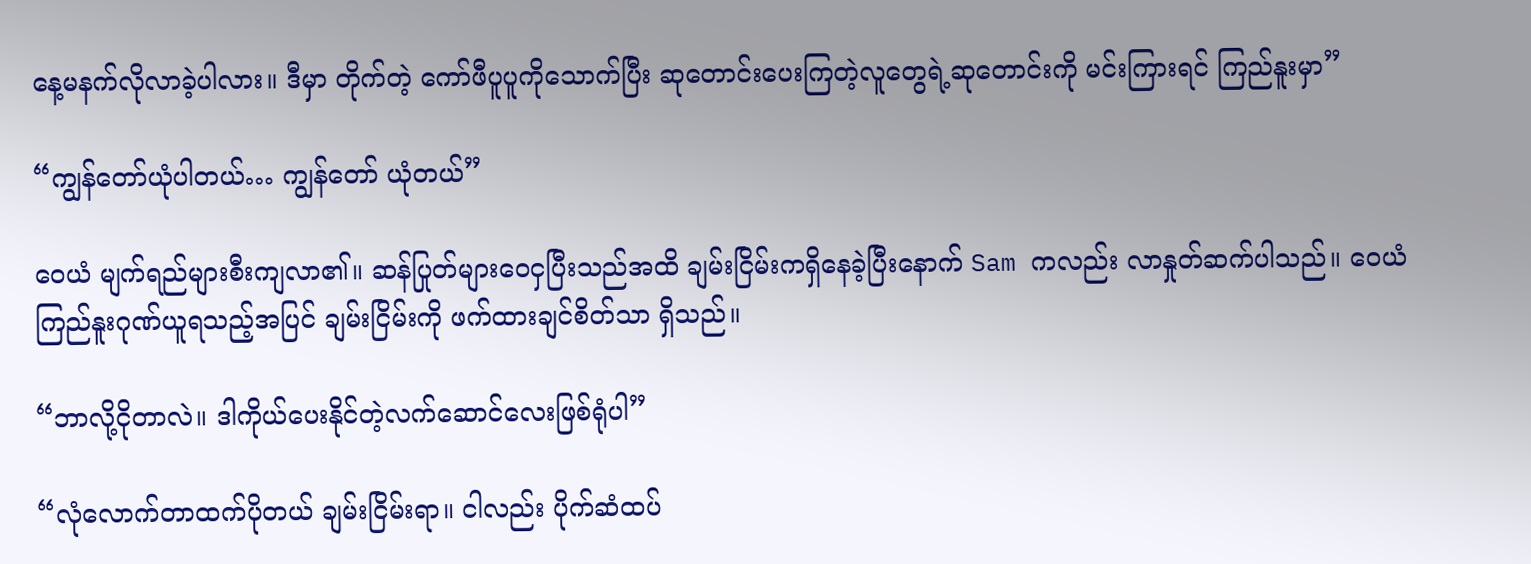နေ့မနက်လိုလာခဲ့ပါလား။ ဒီမှာ တိုက်တဲ့ ကော်ဖီပူပူကိုသောက်ပြီး ဆုတောင်းပေးကြတဲ့လူတွေရဲ့ဆုတောင်းကို မင်းကြားရင် ကြည်နူးမှာ”

“ကျွန်တော်ယုံပါတယ်… ကျွန်တော် ယုံတယ်”

ဝေယံ မျက်ရည်များစီးကျလာ၏။ ဆန်ပြုတ်များဝေငှပြီးသည်အထိ ချမ်းငြိမ်းကရှိနေခဲ့ပြီးနောက် Sam ကလည်း လာနှုတ်ဆက်ပါသည်။ ဝေယံ ကြည်နူးဂုဏ်ယူရသည့်အပြင် ချမ်းငြိမ်းကို ဖက်ထားချင်စိတ်သာ ရှိသည်။

“ဘာလို့ငိုတာလဲ။ ဒါကိုယ်ပေးနိုင်တဲ့လက်ဆောင်လေးဖြစ်ရုံပါ”

“လုံလောက်တာထက်ပိုတယ် ချမ်းငြိမ်းရာ။ ငါလည်း ပိုက်ဆံထပ်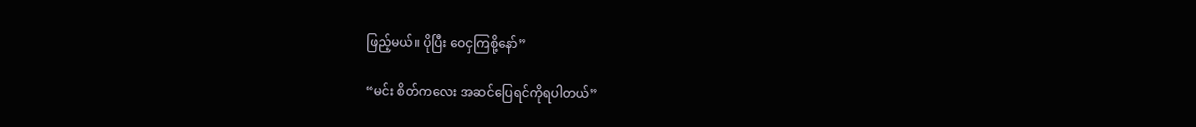ဖြည့်မယ်။ ပိုပြီး ဝေငှကြစို့နော်”

“မင်း စိတ်ကလေး အဆင်ပြေရင်ကိုရပါတယ်”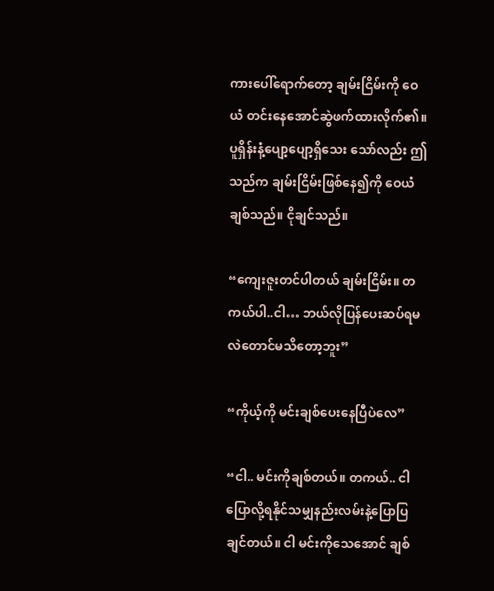ကားပေါ်ရောက်တော့ ချမ်းငြိမ်းကို ဝေယံ တင်းနေအောင်ဆွဲဖက်ထားလိုက်၏။ ပူရှိန်းနံ့ပျော့ပျော့ရှိသေး သော်လည်း ဤသည်က ချမ်းငြိမ်းဖြစ်နေ၍ကို ဝေယံ ချစ်သည်။ ငိုချင်သည်။

“ကျေးဇူးတင်ပါတယ် ချမ်းငြိမ်း။ တကယ်ပါ..ငါ… ဘယ်လိုပြန်ပေးဆပ်ရမလဲတောင်မသိတော့ဘူး”

“ကိုယ့်ကို မင်းချစ်ပေးနေပြီပဲလေ”

“ငါ.. မင်းကိုချစ်တယ်။ တကယ်.. ငါပြောလို့ရနိုင်သမျှနည်းလမ်းနဲ့ပြောပြချင်တယ်။ ငါ မင်းကိုသေအောင် ချစ်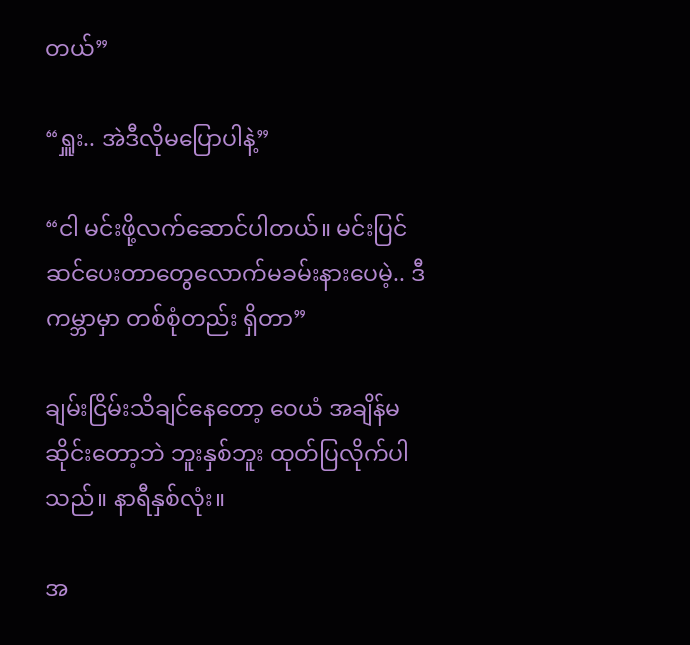တယ်”

“ရှူး.. အဲဒီလိုမပြောပါနဲ့”

“ငါ မင်းဖို့လက်ဆောင်ပါတယ်။ မင်းပြင်ဆင်ပေးတာတွေလောက်မခမ်းနားပေမဲ့.. ဒီကမ္ဘာမှာ တစ်စုံတည်း ရှိတာ”

ချမ်းငြိမ်းသိချင်နေတော့ ဝေယံ အချိန်မဆိုင်းတော့ဘဲ ဘူးနှစ်ဘူး ထုတ်ပြလိုက်ပါသည်။ နာရီနှစ်လုံး။

အ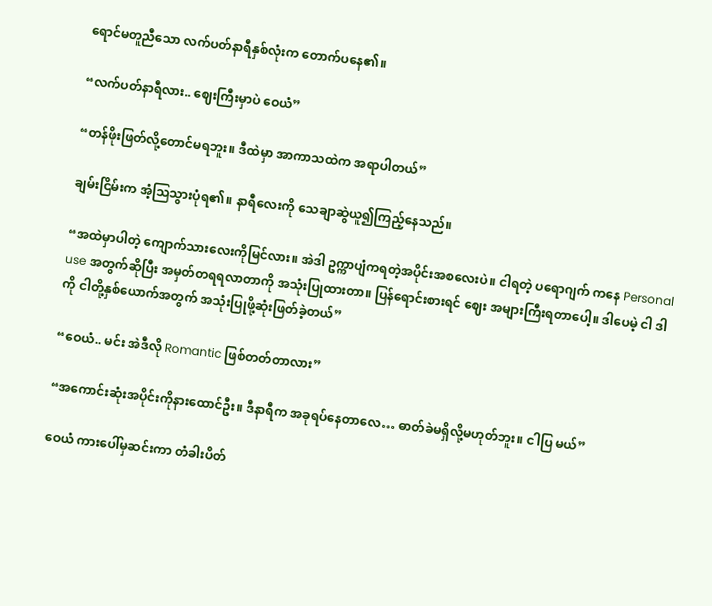ရောင်မတူညီသော လက်ပတ်နာရီနှစ်လုံးက တောက်ပနေ၏။

“လက်ပတ်နာရီလား.. ဈေးကြီးမှာပဲ ဝေယံ”

“တန်ဖိုးဖြတ်လို့တောင်မရဘူး။ ဒီထဲမှာ အာကာသထဲက အရာပါတယ်”

ချမ်းငြိမ်းက အံ့သြသွားပုံရ၏။ နာရီလေးကို သေချာဆွဲယူ၍ကြည့်နေသည်။

“အထဲမှာပါတဲ့ ကျောက်သားလေးကိုမြင်လား။ အဲဒါ ဥက္ကာပျံကရတဲ့အပိုင်းအစလေးပဲ။ ငါရတဲ့ ပရောဂျက် ကနေ Personal use အတွက်ဆိုပြီး အမှတ်တရရလာတာကို အသုံးပြုထားတာ။ ပြန်ရောင်းစားရင် ဈေး အများကြီးရတာပေါ့။ ဒါပေမဲ့ ငါ ဒါကို ငါတို့နှစ်ယောက်အတွက် အသုံးပြုဖို့ဆုံးဖြတ်ခဲ့တယ်”

“ဝေယံ.. မင်း အဲဒီလို Romantic ဖြစ်တတ်တာလား”

“အကောင်းဆုံးအပိုင်းကိုနားထောင်ဦး။ ဒီနာရီက အခုရပ်နေတာလေ… ဓာတ်ခဲမရှိလို့မဟုတ်ဘူး။ ငါပြ မယ်”

ဝေယံ ကားပေါ်မှဆင်းကာ တံခါးပိတ်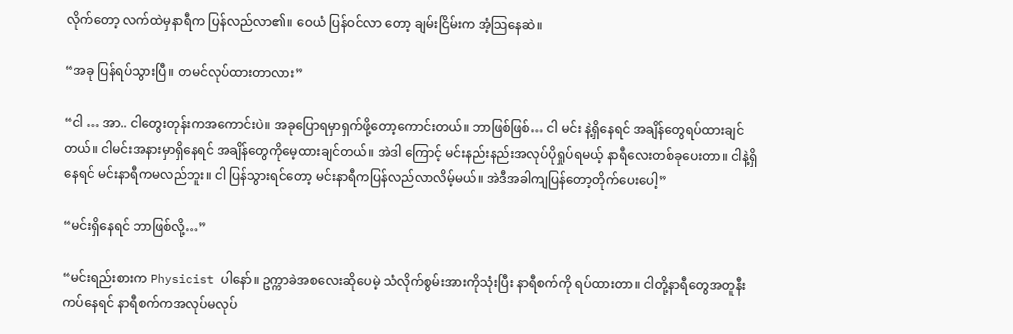လိုက်တော့ လက်ထဲမှနာရီက ပြန်လည်လာ၏။ ဝေယံ ပြန်ဝင်လာ တော့ ချမ်းငြိမ်းက အံ့သြနေဆဲ။

“အခု ပြန်ရပ်သွားပြီ။ တမင်လုပ်ထားတာလား”

“ငါ … အာ.. ငါတွေးတုန်းကအကောင်းပဲ။ အခုပြောရမှာရှက်ဖို့တော့ကောင်းတယ်။ ဘာဖြစ်ဖြစ်… ငါ မင်း နဲ့ရှိနေရင် အချိန်တွေရပ်ထားချင်တယ်။ ငါမင်းအနားမှာရှိနေရင် အချိန်တွေကိုမေ့ထားချင်တယ်။ အဲဒါ ကြောင့် မင်းနည်းနည်းအလုပ်ပိုရှုပ်ရမယ့် နာရီလေးတစ်ခုပေးတာ။ ငါနဲ့ရှိနေရင် မင်းနာရီကမလည်ဘူး။ ငါ ပြန်သွားရင်တော့ မင်းနာရီကပြန်လည်လာလိမ့်မယ်။ အဲဒီအခါကျပြန်တော့တိုက်ပေးပေါ့”

“မင်းရှိနေရင် ဘာဖြစ်လို့…”

“မင်းရည်းစားက Physicist ပါနော်။ ဥက္ကာခဲအစလေးဆိုပေမဲ့ သံလိုက်စွမ်းအားကိုသုံးပြီး နာရီစက်ကို ရပ်ထားတာ။ ငါတို့နာရီတွေအတူနီးကပ်နေရင် နာရီစက်ကအလုပ်မလုပ်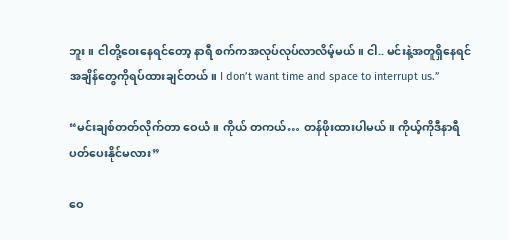ဘူး။ ငါတို့ဝေးနေရင်တော့ နာရီ စက်ကအလုပ်လုပ်လာလိမ့်မယ်။ ငါ.. မင်းနဲ့အတူရှိနေရင် အချိန်တွေကိုရပ်ထားချင်တယ်။ I don’t want time and space to interrupt us.”

“မင်းချစ်တတ်လိုက်တာ ဝေယံ။ ကိုယ် တကယ်… တန်ဖိုးထားပါမယ်။ ကိုယ့်ကိုဒီနာရီ ပတ်ပေးနိုင်မလား”

ဝေ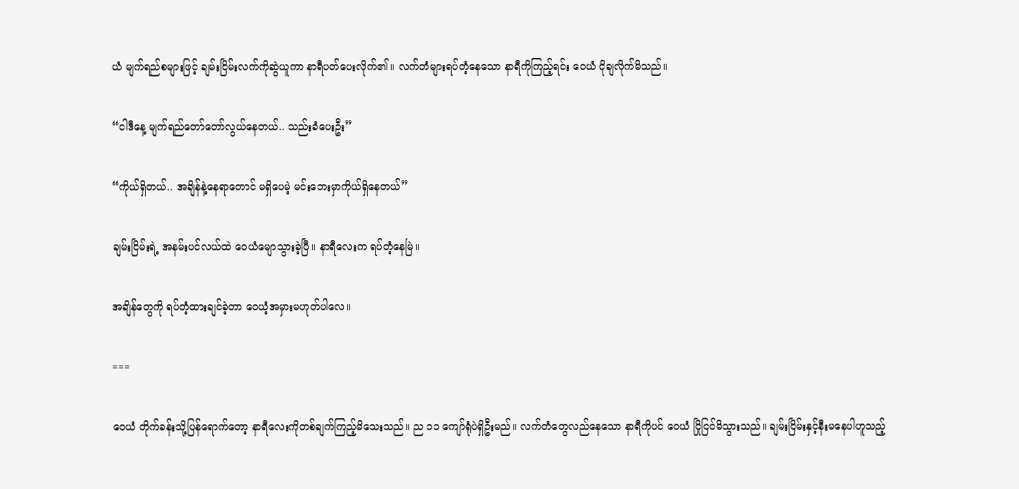ယံ မျက်ရည်စများဖြင့် ချမ်းငြိမ်းလက်ကိုဆွဲယူကာ နာရီပတ်ပေးလိုက်၏။ လက်တံများရပ်တံ့နေသော နာရီကိုကြည့်ရင်း ဝေယံ ငိုချလိုက်မိသည်။

“ငါဒီနေ့ မျက်ရည်တော်တော်လွယ်နေတယ်.. သည်းခံပေးဦး”

“ကိုယ်ရှိတယ်.. အချိန်နဲ့နေရာတောင် မရှိပေမဲ့ မင်းဘေးမှာကိုယ်ရှိနေတယ်”

ချမ်းငြိမ်းရဲ့ အနမ်းပင်လယ်ထဲ ဝေယံမျောသွားခဲ့ပြီ။ နာရီလေးက ရပ်တံ့နေမြဲ။

အချိန်တွေကို ရပ်တံ့ထားချင်ခဲ့တာ ဝေယံ့အမှားမဟုတ်ပါလေ။

===

ဝေယံ တိုက်ခန်းသို့ပြန်ရောက်တော့ နာရီလေးကိုတစ်ချက်ကြည့်မိသေးသည်။ ည ၁၁ ကျော်ရုံပဲရှိဦးမည်။ လက်တံတွေလည်နေသော နာရီကိုပင် ဝေယံ ငြိုငြင်မိသွားသည်။ ချမ်းငြိမ်းနှင့်နီးမနေပါဟူသည့်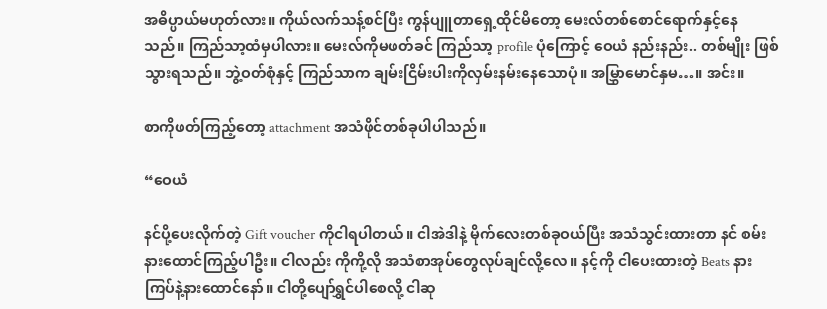အဓိပ္ပာယ်မဟုတ်လား။ ကိုယ်လက်သန့်စင်ပြီး ကွန်ပျူတာရှေ့ထိုင်မိတော့ မေးလ်တစ်စောင်ရောက်နှင့်နေ သည်။ ကြည်သာ့ထံမှပါလား။ မေးလ်ကိုမဖတ်ခင် ကြည်သာ့ profile ပုံကြောင့် ဝေယံ နည်းနည်း.. တစ်မျိုး ဖြစ်သွားရသည်။ ဘွဲ့ဝတ်စုံနှင့် ကြည်သာက ချမ်းငြိမ်းပါးကိုလှမ်းနမ်းနေသောပုံ။ အမြွှာမောင်နှမ…။ အင်း။

စာကိုဖတ်ကြည့်တော့ attachment အသံဖိုင်တစ်ခုပါပါသည်။

“ဝေယံ

နင်ပို့ပေးလိုက်တဲ့ Gift voucher ကိုငါရပါတယ်။ ငါအဲဒါနဲ့ မိုက်လေးတစ်ခုဝယ်ပြီး အသံသွင်းထားတာ နင် စမ်းနားထောင်ကြည့်ပါဦး။ ငါလည်း ကိုကို့လို အသံစာအုပ်တွေလုပ်ချင်လို့လေ။ နင့်ကို ငါပေးထားတဲ့ Beats နားကြပ်နဲ့နားထောင်နော်။ ငါတို့ပျော်ရွှင်ပါစေလို့ ငါဆု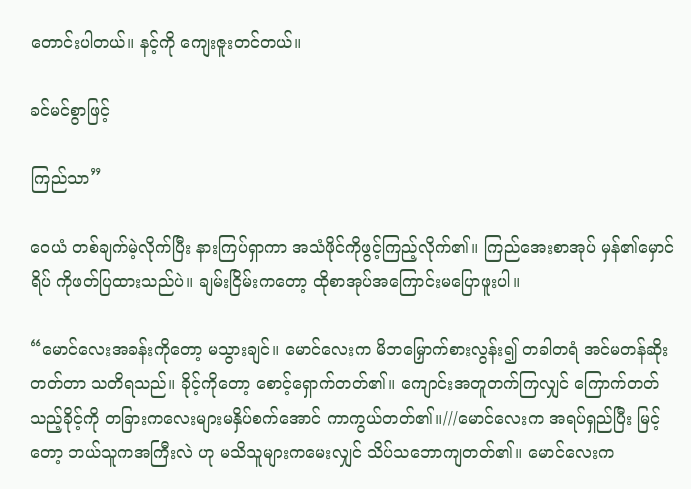တောင်းပါတယ်။ နင့်ကို ကျေးဇူးတင်တယ်။

ခင်မင်စွာဖြင့်

ကြည်သာ”

ဝေယံ တစ်ချက်မဲ့လိုက်ပြီး နားကြပ်ရှာကာ အသံဖိုင်ကိုဖွင့်ကြည့်လိုက်၏။ ကြည်အေးစာအုပ် မှန်၏မှောင်ရိပ် ကိုဖတ်ပြထားသည်ပဲ။ ချမ်းငြိမ်းကတော့ ထိုစာအုပ်အကြောင်းမပြောဖူးပါ။

“မောင်လေးအခန်းကိုတော့ မသွားချင်။ မောင်လေးက မိဘမြှောက်စားလွန်း၍ တခါတရံ အင်မတန်ဆိုး တတ်တာ သတိရသည်။ ခိုင့်ကိုတော့ စောင့်ရှောက်တတ်၏။ ကျောင်းအတူတက်ကြလျှင် ကြောက်တတ် သည့်ခိုင့်ကို တခြားကလေးများမနှိပ်စက်အောင် ကာကွယ်တတ်၏။///မောင်လေးက အရပ်ရှည်ပြီး မြင့် တော့ ဘယ်သူကအကြီးလဲ ဟု မသိသူများကမေးလျှင် သိပ်သဘောကျတတ်၏။ မောင်လေးက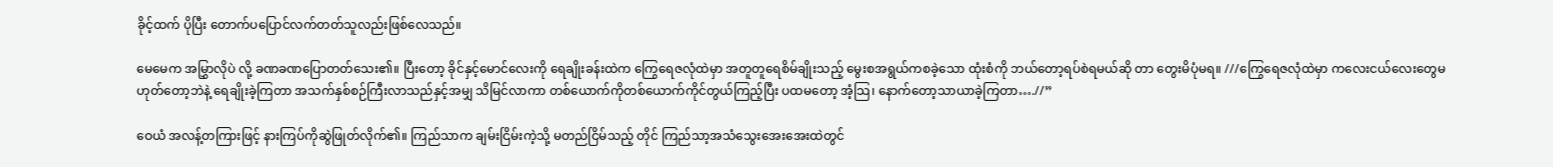ခိုင့်ထက် ပိုပြီး တောက်ပပြောင်လက်တတ်သူလည်းဖြစ်လေသည်။

မေမေက အမြွှာလိုပဲ လို့ ခဏခဏပြောတတ်သေး၏။ ပြီးတော့ ခိုင်နှင့်မောင်လေးကို ရေချိုးခန်းထဲက ကြွေရေဇလုံထဲမှာ အတူတူရေစိမ်ချိုးသည့် မွေးစအရွယ်ကစခဲ့သော ထုံးစံကို ဘယ်တော့ရပ်စဲရမယ်ဆို တာ တွေးမိပုံမရ။ ///ကြွေရေဇလုံထဲမှာ ကလေးငယ်လေးတွေမဟုတ်တော့ဘဲနဲ့ ရေချိုးခဲ့ကြတာ အသက်နှစ်စဉ်ကြီးလာသည်နှင့်အမျှ သိမြင်လာကာ တစ်ယောက်ကိုတစ်ယောက်ကိုင်တွယ်ကြည့်ပြီး ပထမတော့ အံ့သြ၊ နောက်တော့သာယာခဲ့ကြတာ….//”

ဝေယံ အလန့်တကြားဖြင့် နားကြပ်ကိုဆွဲဖြုတ်လိုက်၏။ ကြည်သာက ချမ်းငြိမ်းကဲ့သို့ မတည်ငြိမ်သည့် တိုင် ကြည်သာ့အသံသွေးအေးအေးထဲတွင်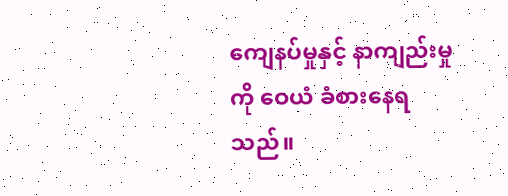ကျေနပ်မှုနှင့် နာကျည်းမှုကို ဝေယံ ခံစားနေရသည်။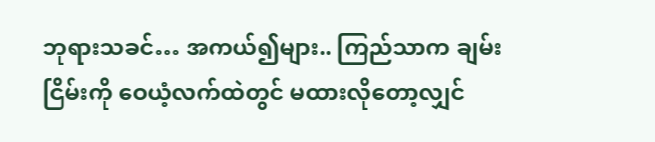ဘုရားသခင်… အကယ်၍များ.. ကြည်သာက ချမ်းငြိမ်းကို ဝေယံ့လက်ထဲတွင် မထားလိုတော့လျှင်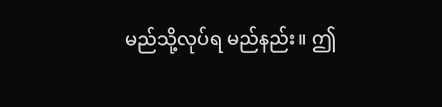မည်သို့လုပ်ရ မည်နည်း။ ဤ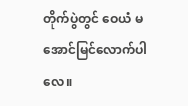တိုက်ပွဲတွင် ဝေယံ မအောင်မြင်လောက်ပါလေ။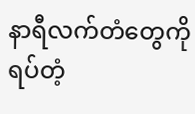နာရီလက်တံတွေကိုရပ်တံ့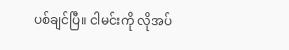ပစ်ချင်ပြီ။ ငါမင်းကို လိုအပ်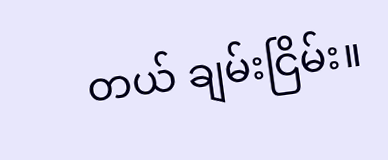တယ် ချမ်းငြိမ်း။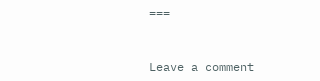===


Leave a comment